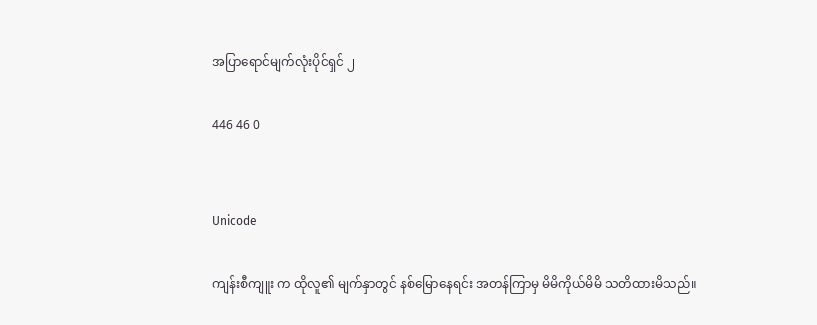အပြာရောင်မျက်လုံးပိုင်ရှင် ၂

446 46 0


Unicode

ကျန်းစီကျူး က ထိုလူ၏ မျက်နှာတွင် နစ်မြောနေရင်း အတန်ကြာမှ မိမိကိုယ်မိမိ သတိထားမိသည်။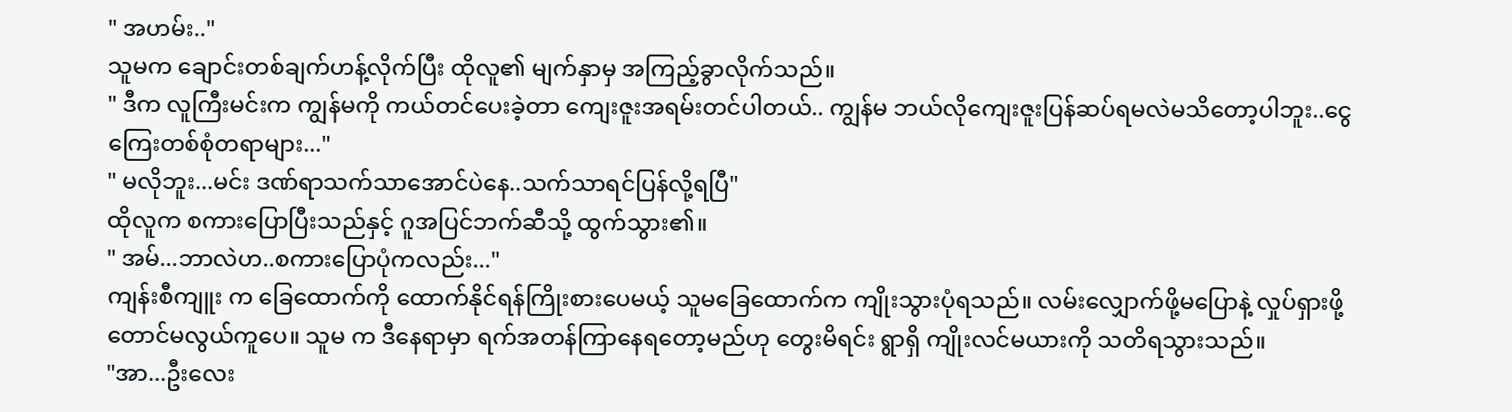" အဟမ်း.."
သူမက ချောင်းတစ်ချက်ဟန့်လိုက်ပြီး ထိုလူ၏ မျက်နှာမှ အကြည့်ခွာလိုက်သည်။
" ဒီက လူကြီးမင်းက ကျွန်မကို ကယ်တင်ပေးခဲ့တာ ကျေးဇူးအရမ်းတင်ပါတယ်.. ကျွန်မ ဘယ်လိုကျေးဇူးပြန်ဆပ်ရမလဲမသိတော့ပါဘူး..ငွေကြေးတစ်စုံတရာများ..."
" မလိုဘူး...မင်း ဒဏ်ရာသက်သာအောင်ပဲနေ..သက်သာရင်ပြန်လို့ရပြီ"
ထိုလူက စကားပြောပြီးသည်နှင့် ဂူအပြင်ဘက်ဆီသို့ ထွက်သွား၏။
" အမ်...ဘာလဲဟ..စကားပြောပုံကလည်း..."
ကျန်းစီကျူး က ခြေထောက်ကို ထောက်နိုင်ရန်ကြိုးစားပေမယ့် သူမခြေထောက်က ကျိုးသွားပုံရသည်။ လမ်းလျှောက်ဖို့မပြောနဲ့ လှုပ်ရှားဖို့တောင်မလွယ်ကူပေ။ သူမ က ဒီနေရာမှာ ရက်အတန်ကြာနေရတော့မည်ဟု တွေးမိရင်း ရွာရှိ ကျိုးလင်မယားကို သတိရသွားသည်။
"အာ...ဦးလေး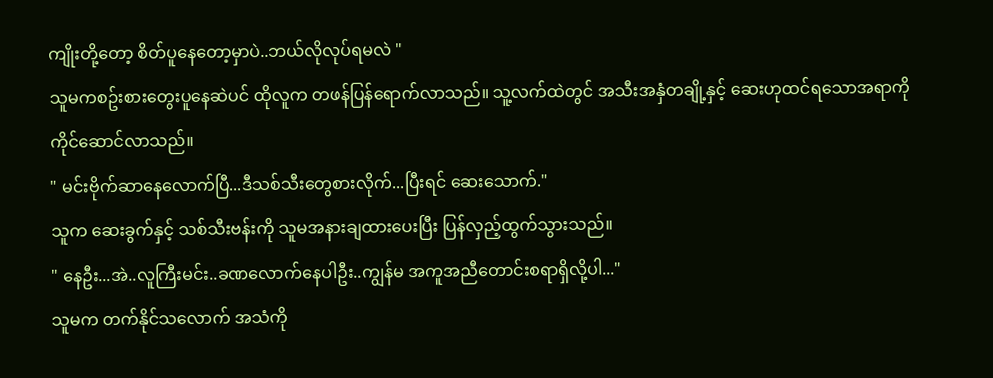ကျိုးတို့တော့ စိတ်ပူနေတော့မှာပဲ..ဘယ်လိုလုပ်ရမလဲ "
သူမကစဥ်းစားတွေးပူနေဆဲပင် ထိုလူက တဖန်ပြန်ရောက်လာသည်။ သူ့လက်ထဲတွင် အသီးအနှံတချို့နှင့် ဆေးဟုထင်ရသောအရာကို ကိုင်ဆောင်လာသည်။
" မင်းဗိုက်ဆာနေလောက်ပြီ...ဒီသစ်သီးတွေစားလိုက်...ပြီးရင် ဆေးသောက်."
သူက ဆေးခွက်နှင့် သစ်သီးဗန်းကို သူမအနားချထားပေးပြီး ပြန်လှည့်ထွက်သွားသည်။
" နေဦး...အဲ..လူကြီးမင်း..ခဏလောက်နေပါဦး..ကျွန်မ အကူအညီတောင်းစရာရှိလို့ပါ..."
သူမက တက်နိုင်သလောက် အသံကို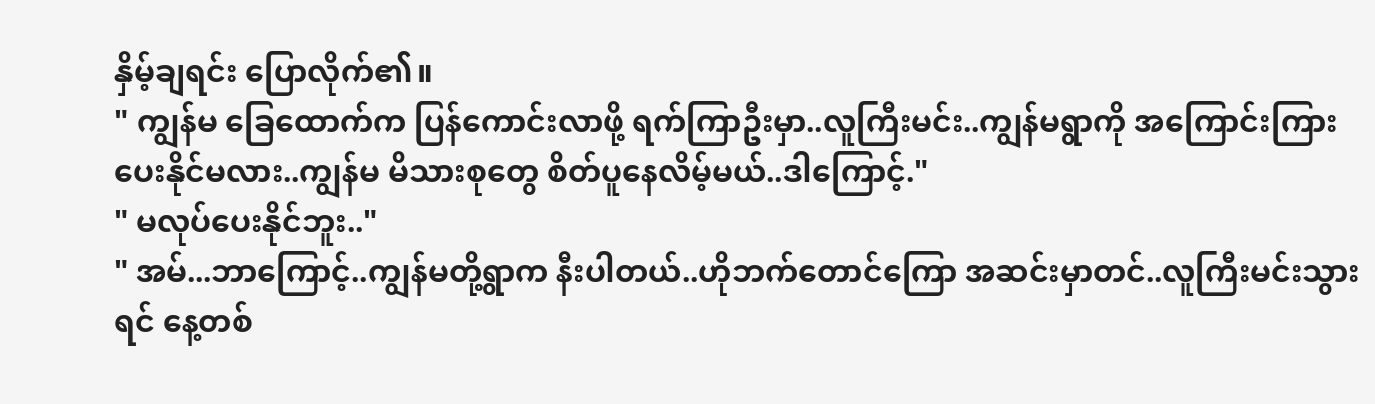နှိမ့်ချရင်း ပြောလိုက်၏။
" ကျွန်မ ခြေထောက်က ပြန်ကောင်းလာဖို့ ရက်ကြာဦးမှာ..လူကြီးမင်း..ကျွန်မရွာကို အကြောင်းကြားပေးနိုင်မလား..ကျွန်မ မိသားစုတွေ စိတ်ပူနေလိမ့်မယ်..ဒါကြောင့်."
" မလုပ်ပေးနိုင်ဘူး.."
" အမ်...ဘာကြောင့်..ကျွန်မတို့ရွာက နီးပါတယ်..ဟိုဘက်တောင်ကြော အဆင်းမှာတင်..လူကြီးမင်းသွားရင် နေ့တစ်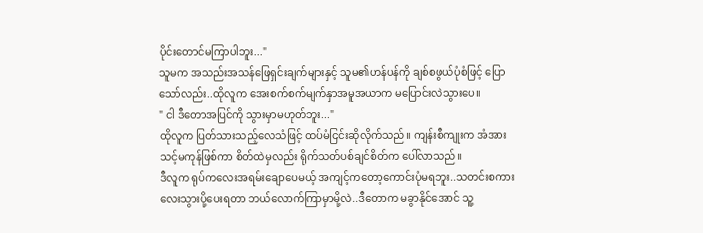ပိုင်းတောင်မကြာပါဘူး..."
သူမက အသည်းအသန်ဖြေရှင်းချက်များနှင့် သူမ၏ဟန်ပန်ကို ချစ်စဖွယ်ပုံစံဖြင့် ပြောသော်လည်း..ထိုလူက အေးစက်စက်မျက်နှာအမူအယာက မပြောင်းလဲသွားပေ။
" ငါ ဒီတောအပြင်ကို သွားမှာမဟုတ်ဘူး..."
ထိုလူက ပြတ်သားသည့်လေသံဖြင့် ထပ်မံငြင်းဆိုလိုက်သည်။ ကျန်းစီကျုးက အံအားသင့်မကုန်ဖြစ်ကာ စိတ်ထဲမှလည်း ရိုက်သတ်ပစ်ချင်စိတ်က ပေါ်လာသည်။
ဒီလူက ရုပ်ကလေးအရမ်းချောပေမယ့် အကျင့်ကတော့ကောင်းပုံမရဘူး..သတင်းစကားလေးသွားပို့ပေးရတာ ဘယ်လောက်ကြာမှာမို့လဲ..ဒီတောက မခွာနိုင်အောင် သူ့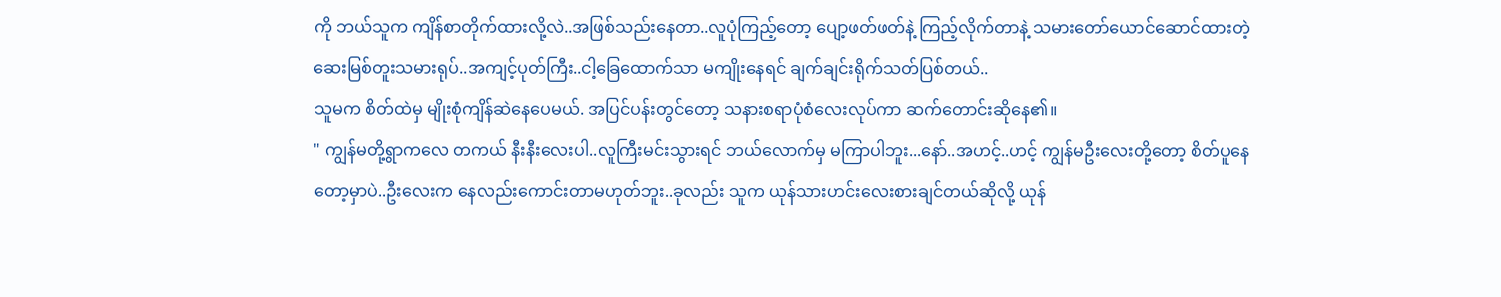ကို ဘယ်သူက ကျိန်စာတိုက်ထားလို့လဲ..အဖြစ်သည်းနေတာ..လူပုံကြည့်တော့ ပျော့ဖတ်ဖတ်နဲ့ ကြည့်လိုက်တာနဲ့ သမားတော်ယောင်ဆောင်ထားတဲ့ ဆေးမြစ်တူးသမားရုပ်..အကျင့်ပုတ်ကြီး..ငါ့ခြေထောက်သာ မကျိုးနေရင် ချက်ချင်းရိုက်သတ်ပြစ်တယ်..
သူမက စိတ်ထဲမှ မျိုးစုံကျိန်ဆဲနေပေမယ်. အပြင်ပန်းတွင်တော့ သနားစရာပုံစံလေးလုပ်ကာ ဆက်တောင်းဆိုနေ၏။
" ကျွန်မတို့ရွာကလေ တကယ် နီးနီးလေးပါ..လူကြီးမင်းသွားရင် ဘယ်လောက်မှ မကြာပါဘူး...နော်..အဟင့်..ဟင့် ကျွန်မဦးလေးတို့တော့ စိတ်ပူနေတော့မှာပဲ..ဦးလေးက နေလည်းကောင်းတာမဟုတ်ဘူး..ခုလည်း သူက ယုန်သားဟင်းလေးစားချင်တယ်ဆိုလို့ ယုန်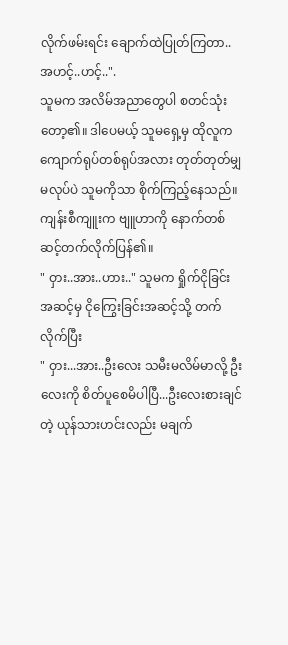လိုက်ဖမ်းရင်း ချောက်ထဲပြုတ်ကြတာ..အဟင့်..ဟင့်..".
သူမက အလိမ်အညာတွေပါ စတင်သုံးတော့၏။ ဒါပေမယ့် သူမရှေ့မှ ထိုလူက ကျောက်ရုပ်တစ်ရုပ်အလား တုတ်တုတ်မျှ မလုပ်ပဲ သူမကိုသာ စိုက်ကြည့်နေသည်။ ကျန်းစီကျူးက ဗျူဟာကို နောက်တစ်ဆင့်တက်လိုက်ပြန်၏။
" ဝှား..အား..ဟား.." သူမက ရှိုက်ငိုခြင်းအဆင့်မှ ငိုကြွေးခြင်းအဆင့်သို့ တက်လိုက်ပြီး
" ဝှား...အား..ဦးလေး သမီးမလိမ်မာလို့ ဦးလေးကို စိတ်ပူစေမိပါပြီ...ဦးလေးစားချင်တဲ့ ယုန်သားဟင်းလည်း မချက်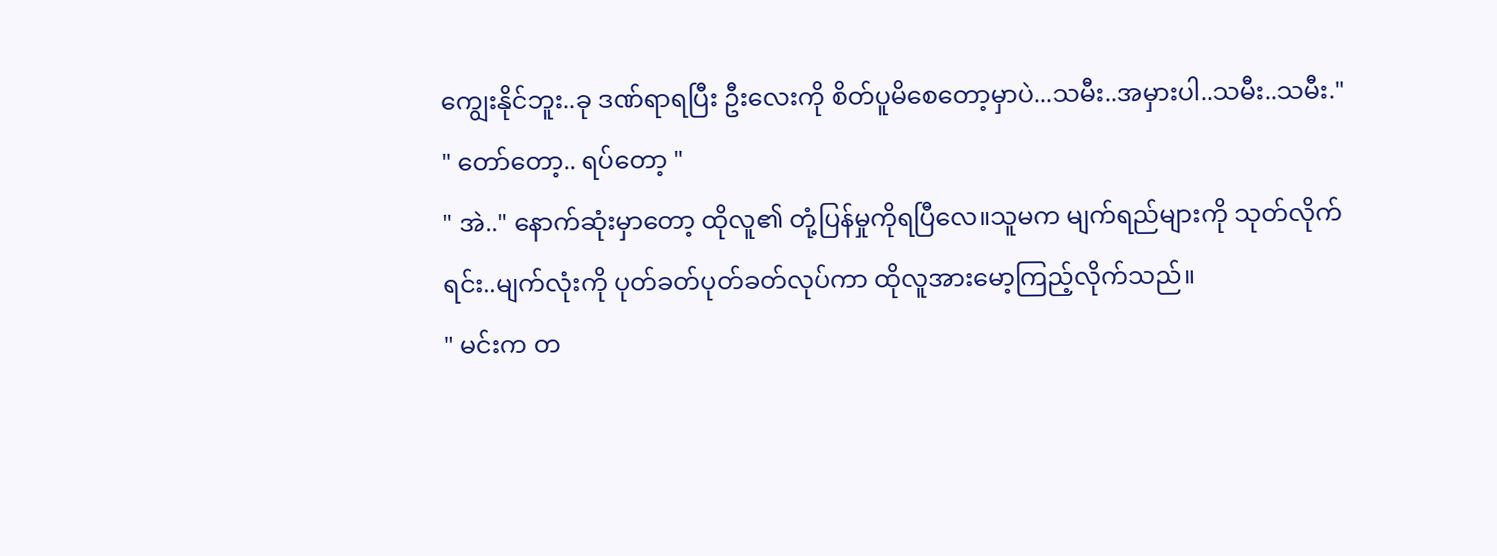ကျွေးနိုင်ဘူး..ခု ဒဏ်ရာရပြီး ဦးလေးကို စိတ်ပူမိစေတော့မှာပဲ...သမီး..အမှားပါ..သမီး..သမီး."
" တော်တော့.. ရပ်တော့ "
" အဲ.." နောက်ဆုံးမှာတော့ ထိုလူ၏ တုံ့ပြန်မှုကိုရပြီလေ။သူမက မျက်ရည်များကို သုတ်လိုက်ရင်း..မျက်လုံးကို ပုတ်ခတ်ပုတ်ခတ်လုပ်ကာ ထိုလူအားမော့ကြည့်လိုက်သည်။
" မင်းက တ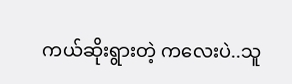ကယ်ဆိုးရွားတဲ့ ကလေးပဲ..သူ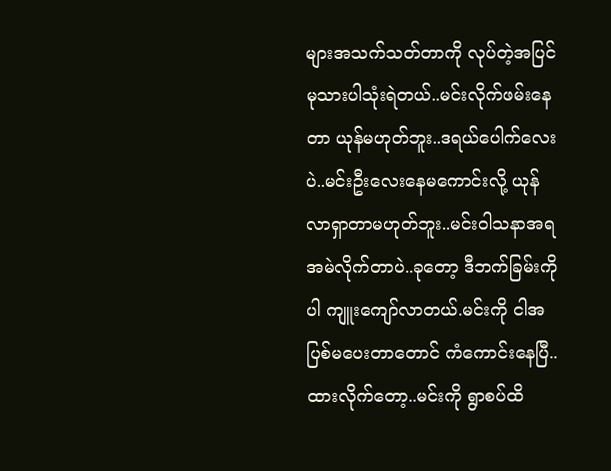များအသက်သတ်တာကို လုပ်တဲ့အပြင် မုသားပါသုံးရဲတယ်..မင်းလိုက်ဖမ်းနေတာ ယုန်မဟုတ်ဘူး..ဒရယ်ပေါက်လေးပဲ..မင်းဦးလေးနေမကောင်းလို့ ယုန်လာရှာတာမဟုတ်ဘူး..မင်းဝါသနာအရ အမဲလိုက်တာပဲ..ခုတော့ ဒီဘက်ခြမ်းကိုပါ ကျူးကျော်လာတယ်.မင်းကို ငါအပြစ်မပေးတာတောင် ကံကောင်းနေပြီ..ထားလိုက်တော့..မင်းကို ရွာစပ်ထိ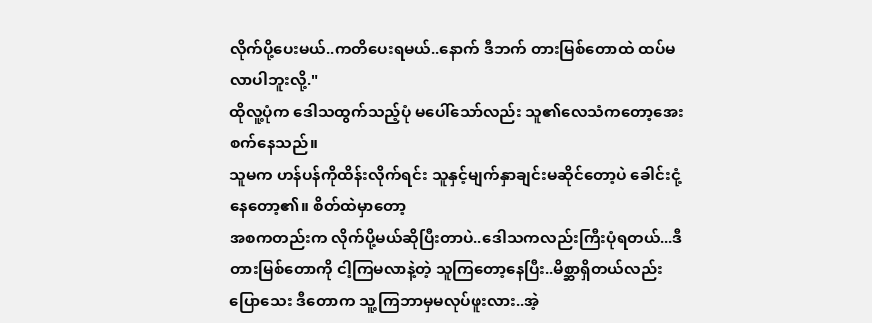လိုက်ပို့ပေးမယ်..ကတိပေးရမယ်..နောက် ဒီဘက် တားမြစ်တောထဲ ထပ်မလာပါဘူးလို့."
ထိုလူ့ပုံက ဒေါသထွက်သည့်ပုံ မပေါ်သော်လည်း သူ၏လေသံကတော့အေးစက်နေသည်။
သူမက ဟန်ပန်ကိုထိန်းလိုက်ရင်း သူနှင့်မျက်နှာချင်းမဆိုင်တော့ပဲ ခေါင်းငုံ့နေတော့၏။ စိတ်ထဲမှာတော့
အစကတည်းက လိုက်ပို့မယ်ဆိုပြီးတာပဲ..ဒေါသကလည်းကြီးပုံရတယ်...ဒီတားမြစ်တောကို ငါ့ကြမလာနဲ့တဲ့ သူကြတော့နေပြီး..မိစ္ဆာရှိတယ်လည်း ပြောသေး ဒီတောက သူ့ကြဘာမှမလုပ်ဖူးလား..အဲ့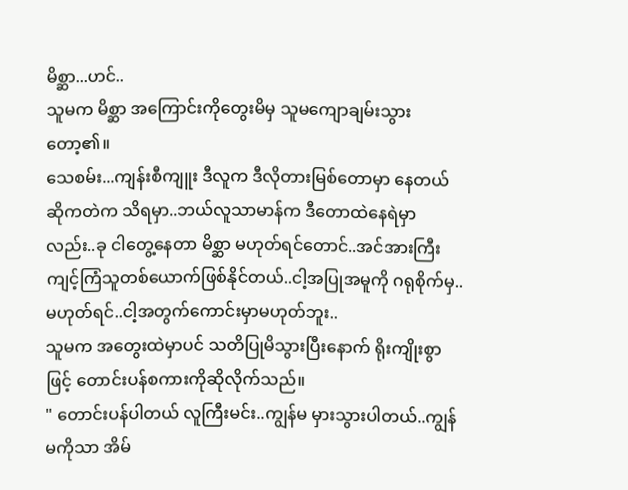မိစ္ဆာ...ဟင်..
သူမက မိစ္ဆာ အကြောင်းကိုတွေးမိမှ သူမကျောချမ်းသွားတော့၏။
သေစမ်း...ကျန်းစီကျူး ဒီလူက ဒီလိုတားမြစ်တောမှာ နေတယ်ဆိုကတဲက သိရမှာ..ဘယ်လူသာမာန်က ဒီတောထဲနေရဲမှာလည်း..ခု ငါတွေ့နေတာ မိစ္ဆာ မဟုတ်ရင်တောင်..အင်အားကြီး ကျင့်ကြံသူတစ်ယောက်ဖြစ်နိုင်တယ်..ငါ့အပြုအမူကို ဂရုစိုက်မှ..မဟုတ်ရင်..ငါ့အတွက်ကောင်းမှာမဟုတ်ဘူး..
သူမက အတွေးထဲမှာပင် သတိပြုမိသွားပြီးနောက် ရိုးကျိုးစွာဖြင့် တောင်းပန်စကားကိုဆိုလိုက်သည်။
" တောင်းပန်ပါတယ် လူကြီးမင်း..ကျွန်မ မှားသွားပါတယ်..ကျွန်မကိုသာ အိမ်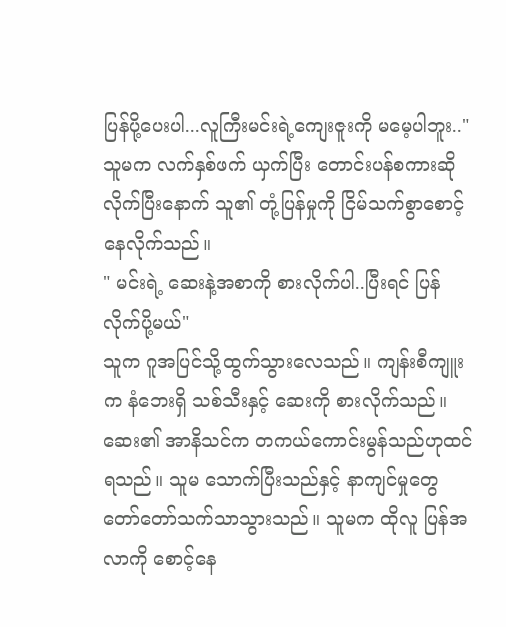ပြန်ပို့ပေးပါ...လူကြီးမင်းရဲ့ကျေးဇူးကို မမေ့ပါဘူး.."
သူမက လက်နှစ်ဖက် ယှက်ပြီး တောင်းပန်စကားဆိုလိုက်ပြီးနောက် သူ၏ တုံ့ပြန်မှုကို ငြိမ်သက်စွာစောင့်နေလိုက်သည်။
" မင်းရဲ့ ဆေးနဲ့အစာကို စားလိုက်ပါ..ပြီးရင် ပြန်လိုက်ပို့မယ်"
သူက ဂူအပြင်သို့ထွက်သွားလေသည်။ ကျန်းစီကျူး က နံဘေးရှိ သစ်သီးနှင့် ဆေးကို စားလိုက်သည်။ ဆေး၏ အာနိသင်က တကယ်ကောင်းမွန်သည်ဟုထင်ရသည်။ သူမ သောက်ပြီးသည်နှင့် နာကျင်မှုတွေ တော်တော်သက်သာသွားသည်။ သူမက ထိုလူ ပြန်အလာကို စောင့်နေ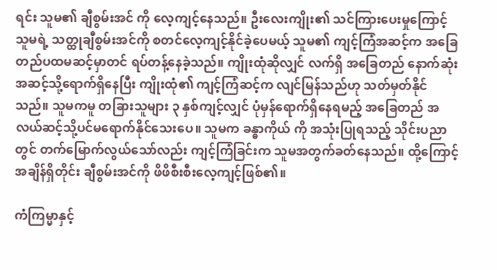ရင်း သူမ၏ ချီစွမ်းအင် ကို လေ့ကျင့်နေသည်။ ဦးလေးကျိုး၏ သင်ကြားပေးမှုကြောင့် သူမရဲ့ သတ္ထုချီစွမ်းအင်ကို စတင်လေ့ကျင့်နိုင်ခဲ့ပေမယ့် သူမ၏ ကျင့်ကြံအဆင့်က အခြေတည်ပထမဆင့်မှာတင် ရပ်တန့်နေခဲ့သည်။ ကျိုးထုံဆိုလျှင် လက်ရှိ အခြေတည် နောက်ဆုံးအဆင့်သို့ရောက်ရှိနေပြီး ကျိုးထုံ၏ ကျင့်ကြံဆင့်က လျင်မြန်သည်ဟု သတ်မှတ်နိုင်သည်။ သူမကမူ တခြားသူများ ၃ နှစ်ကျင့်လျှင် ပုံမှန်ရောက်ရှိနေရမည့် အခြေတည် အလယ်ဆင့်သို့ပင်မရောက်နိုင်သေးပေ။ သူမက ခန္ဓာကိုယ် ကို အသုံးပြုရသည့် သိုင်းပညာတွင် တက်မြောက်လွယ်သော်လည်း ကျင့်ကြံခြင်းက သူမအတွက်ခတ်နေသည်။ ထို့ကြောင့် အချိန်ရှိတိုင်း ချီစွမ်းအင်ကို ဖိဖိစီးစီးလေ့ကျင့်ဖြစ်၏။

ကံကြမ္မာနှင့်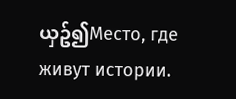ယှဥ်၍Место, где живут истории.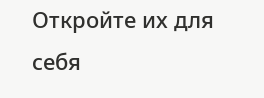Откройте их для себя